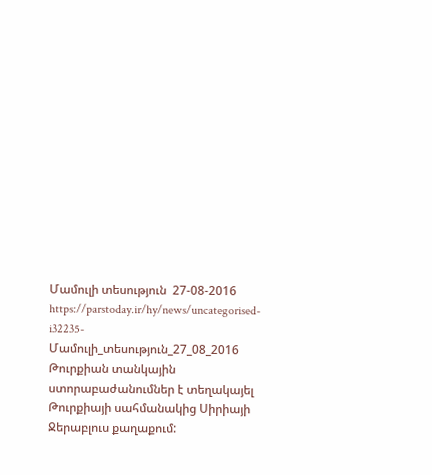Մամուլի տեսություն  27-08-2016
https://parstoday.ir/hy/news/uncategorised-i32235-Մամուլի_տեսություն_27_08_2016
Թուրքիան տանկային ստորաբաժանումներ է տեղակայել Թուրքիայի սահմանակից Սիրիայի Ջերաբլուս քաղաքում: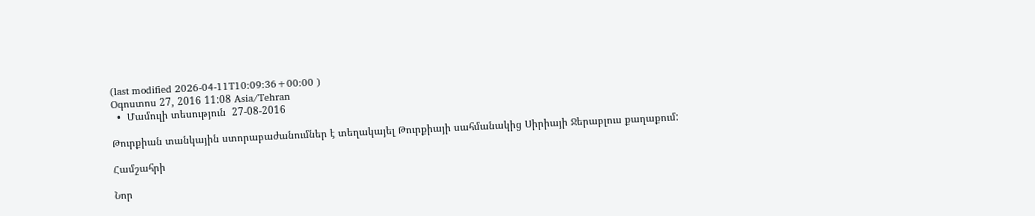(last modified 2026-04-11T10:09:36+00:00 )
Օգոստոս 27, 2016 11:08 Asia/Tehran
  •  Մամուլի տեսություն  27-08-2016

Թուրքիան տանկային ստորաբաժանումներ է տեղակայել Թուրքիայի սահմանակից Սիրիայի Ջերաբլուս քաղաքում:

Համշահրի

Նոր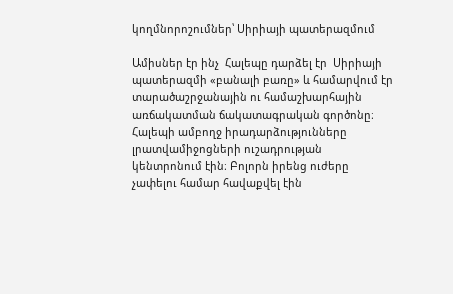կողմնորոշումներ՝ Սիրիայի պատերազմում

Ամիսներ էր ինչ  Հալեպը դարձել էր  Սիրիայի պատերազմի «բանալի բառը» և համարվում էր տարածաշրջանային ու համաշխարհային առճակատման ճակատագրական գործոնը։ Հալեպի ամբողջ իրադարձությունները լրատվամիջոցների ուշադրության կենտրոնում էին։ Բոլորն իրենց ուժերը չափելու համար հավաքվել էին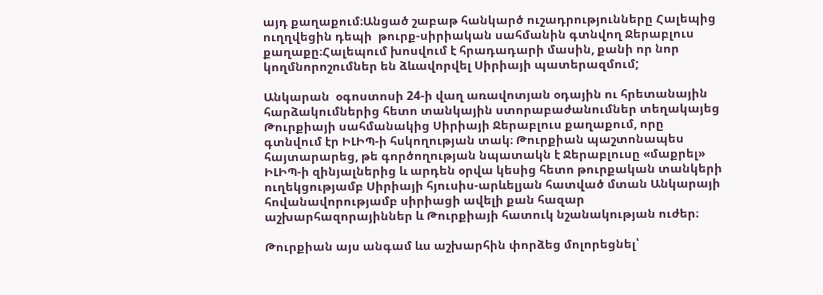այդ քաղաքում։Անցած շաբաթ հանկարծ ուշադրությունները Հալեպից ուղղվեցին դեպի  թուրք-սիրիական սահմանին գտնվող Ջերաբլուս քաղաքը։Հալեպում խոսվում է հրադադարի մասին, քանի որ նոր կողմնորոշումներ են ձևավորվել Սիրիայի պատերազմում;

Անկարան  օգոստոսի 24-ի վաղ առավոտյան օդային ու հրետանային հարձակումներից հետո տանկային ստորաբաժանումներ տեղակայեց Թուրքիայի սահմանակից Սիրիայի Ջերաբլուս քաղաքում, որը գտնվում էր ԻԼԻՊ-ի հսկողության տակ։ Թուրքիան պաշտոնապես հայտարարեց, թե գործողության նպատակն է Ջերաբլուսը «մաքրել»  ԻԼԻՊ-ի զինյալներից և արդեն օրվա կեսից հետո թուրքական տանկերի ուղեկցությամբ Սիրիայի հյուսիս-արևելյան հատված մտան Անկարայի հովանավորությամբ սիրիացի ավելի քան հազար աշխարհազորայիններ և Թուրքիայի հատուկ նշանակության ուժեր։

Թուրքիան այս անգամ ևս աշխարհին փորձեց մոլորեցնել՝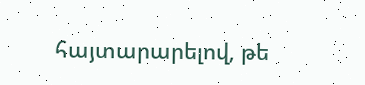հայտարարելով, թե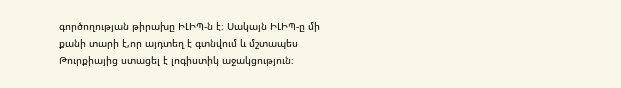գործողության թիրախը ԻԼԻՊ-ն է։ Սակայն ԻԼԻՊ-ը մի քանի տարի է,որ այդտեղ է գտնվում և մշտապես  Թուրքիայից ստացել է լոգիստիկ աջակցություն։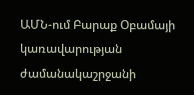ԱՄՆ-ում Բարաք Օբամայի կառավարության ժամանակաշրջանի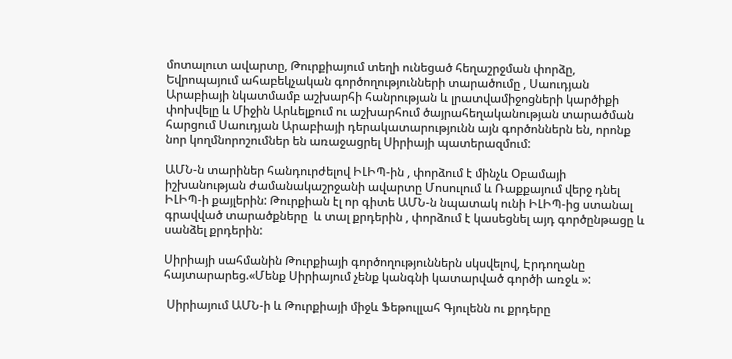մոտալուտ ավարտը, Թուրքիայում տեղի ունեցած հեղաշրջման փորձը, Եվրոպայում ահաբեկչական գործողությունների տարածումը , Սաուդյան Արաբիայի նկատմամբ աշխարհի հանրության և լրատվամիջոցների կարծիքի  փոխվելը և Միջին Արևելքում ու աշխարհում ծայրահեղականության տարածման  հարցում Սաուդյան Արաբիայի դերակատարությունն այն գործոններն են, որոնք նոր կողմնորոշումներ են առաջացրել Սիրիայի պատերազմում:

ԱՄՆ-ն տարիներ հանդուրժելով ԻԼԻՊ-ին , փորձում է մինչև Օբամայի իշխանության ժամանակաշրջանի ավարտը Մոսուլում և Ռաքքայում վերջ դնել ԻԼԻՊ-ի քայլերին: Թուրքիան էլ որ գիտե ԱՄՆ-ն նպատակ ունի ԻԼԻՊ-ից ստանալ գրավված տարածքները  և տալ քրդերին , փորձում է կասեցնել այդ գործընթացը և սանձել քրդերին:

Սիրիայի սահմանին Թուրքիայի գործողություններն սկսվելով, Էրդողանը հայտարարեց.«Մենք Սիրիայում չենք կանգնի կատարված գործի առջև »:

 Սիրիայում ԱՄՆ-ի և Թուրքիայի միջև Ֆեթուլլահ Գյուլենն ու քրդերը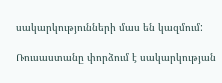սակարկությունների մաս են կազմում:

Ռուսաստանը փորձում է սակարկության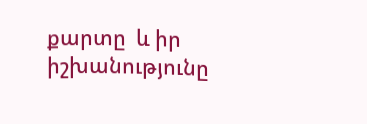քարտը  և իր իշխանությունը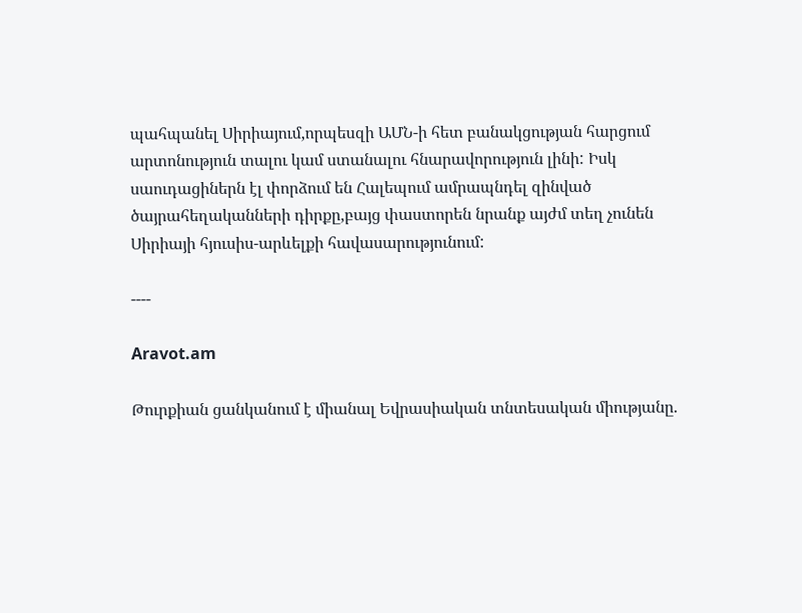պահպանել Սիրիայում,որպեսզի ԱՄՆ-ի հետ բանակցության հարցում արտոնություն տալու կամ ստանալու հնարավորություն լինի: Իսկ սաուդացիներն էլ փորձում են Հալեպում ամրապնդել զինված ծայրահեղականների դիրքը,բայց փաստորեն նրանք այժմ տեղ չունեն Սիրիայի հյուսիս-արևելքի հավասարությունում:

----

Aravot.am

Թուրքիան ցանկանում է միանալ Եվրասիական տնտեսական միությանը.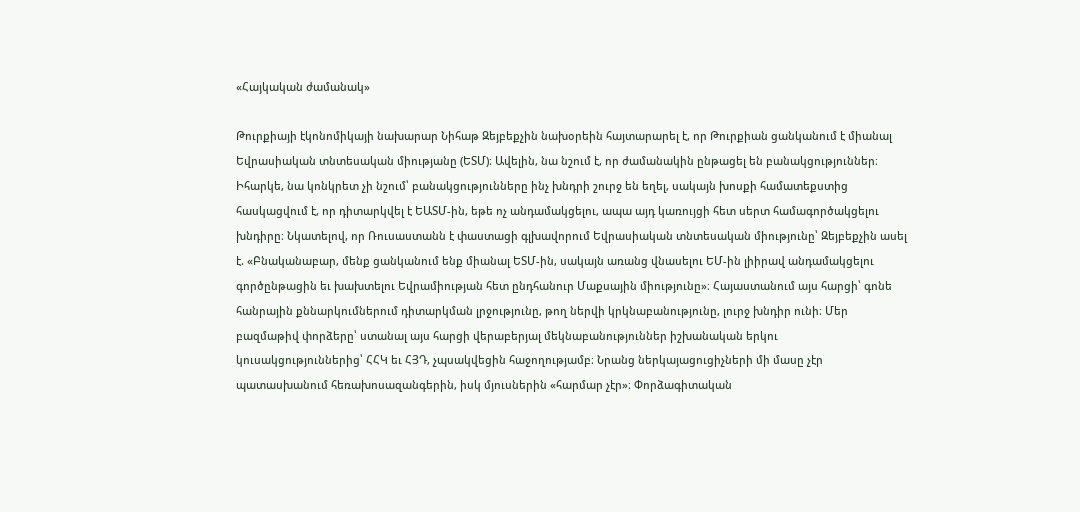«Հայկական ժամանակ»

Թուրքիայի էկոնոմիկայի նախարար Նիհաթ Զեյբեքչին նախօրեին հայտարարել է, որ Թուրքիան ցանկանում է միանալ Եվրասիական տնտեսական միությանը (ԵՏՄ)։ Ավելին, նա նշում է, որ ժամանակին ընթացել են բանակցություններ։ Իհարկե, նա կոնկրետ չի նշում՝ բանակցությունները ինչ խնդրի շուրջ են եղել, սակայն խոսքի համատեքստից հասկացվում է, որ դիտարկվել է ԵԱՏՄ-ին, եթե ոչ անդամակցելու, ապա այդ կառույցի հետ սերտ համագործակցելու խնդիրը։ Նկատելով, որ Ռուսաստանն է փաստացի գլխավորում Եվրասիական տնտեսական միությունը՝ Զեյբեքչին ասել է. «Բնականաբար, մենք ցանկանում ենք միանալ ԵՏՄ-ին, սակայն առանց վնասելու ԵՄ-ին լիիրավ անդամակցելու գործընթացին եւ խախտելու Եվրամիության հետ ընդհանուր Մաքսային միությունը»։ Հայաստանում այս հարցի՝ գոնե հանրային քննարկումներում դիտարկման լրջությունը, թող ներվի կրկնաբանությունը, լուրջ խնդիր ունի։ Մեր բազմաթիվ փորձերը՝ ստանալ այս հարցի վերաբերյալ մեկնաբանություններ իշխանական երկու կուսակցություններից՝ ՀՀԿ եւ ՀՅԴ, չպսակվեցին հաջողությամբ։ Նրանց ներկայացուցիչների մի մասը չէր պատասխանում հեռախոսազանգերին, իսկ մյուսներին «հարմար չէր»։ Փորձագիտական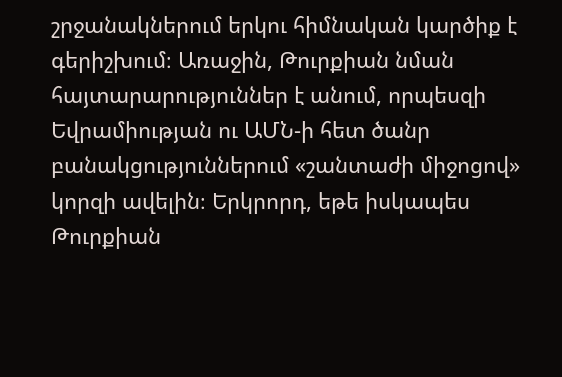շրջանակներում երկու հիմնական կարծիք է գերիշխում։ Առաջին, Թուրքիան նման հայտարարություններ է անում, որպեսզի Եվրամիության ու ԱՄՆ-ի հետ ծանր բանակցություններում «շանտաժի միջոցով» կորզի ավելին։ Երկրորդ, եթե իսկապես Թուրքիան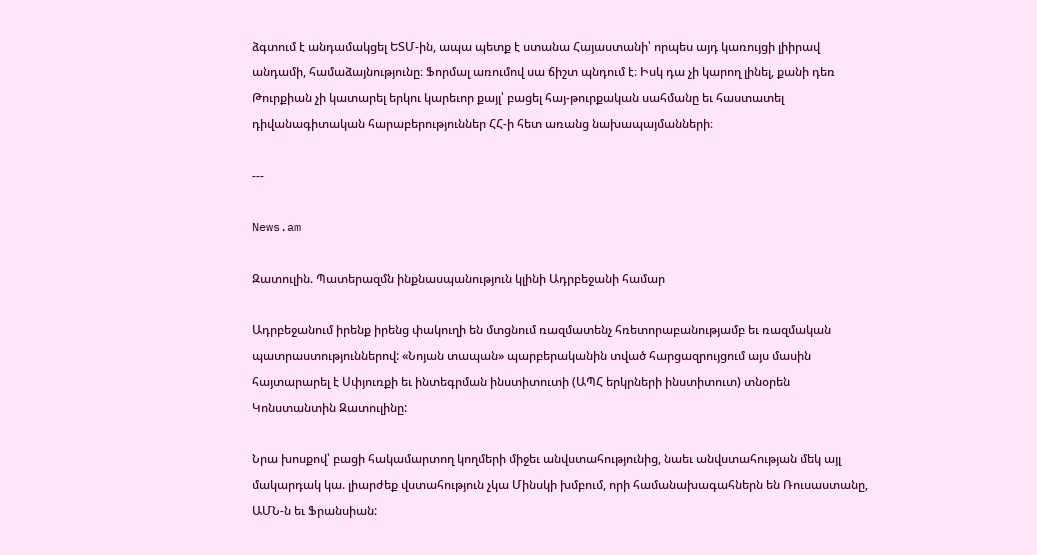ձգտում է անդամակցել ԵՏՄ-ին, ապա պետք է ստանա Հայաստանի՝ որպես այդ կառույցի լիիրավ անդամի, համաձայնությունը։ Ֆորմալ առումով սա ճիշտ պնդում է։ Իսկ դա չի կարող լինել, քանի դեռ Թուրքիան չի կատարել երկու կարեւոր քայլ՝ բացել հայ-թուրքական սահմանը եւ հաստատել դիվանագիտական հարաբերություններ ՀՀ-ի հետ առանց նախապայմանների։

---

News.am

Զատուլին. Պատերազմն ինքնասպանություն կլինի Ադրբեջանի համար

Ադրբեջանում իրենք իրենց փակուղի են մտցնում ռազմատենչ հռետորաբանությամբ եւ ռազմական պատրաստություններով: «Նոյան տապան» պարբերականին տված հարցազրույցում այս մասին հայտարարել է Սփյուռքի եւ ինտեգրման ինստիտուտի (ԱՊՀ երկրների ինստիտուտ) տնօրեն Կոնստանտին Զատուլինը:

Նրա խոսքով՝ բացի հակամարտող կողմերի միջեւ անվստահությունից, նաեւ անվստահության մեկ այլ մակարդակ կա. լիարժեք վստահություն չկա Մինսկի խմբում, որի համանախագահներն են Ռուսաստանը, ԱՄՆ-ն եւ Ֆրանսիան: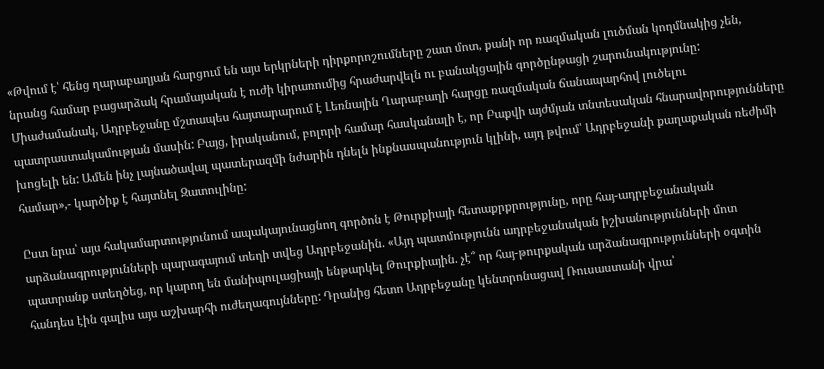«Թվում է՝ հենց ղարաբաղյան հարցում են այս երկրների դիրքորոշումները շատ մոտ, քանի որ ռազմական լուծման կողմնակից չեն, նրանց համար բացարձակ հրամայական է ուժի կիրառումից հրաժարվելն ու բանակցային գործընթացի շարունակությունը: Միաժամանակ, Ադրբեջանը մշտապես հայտարարում է Լեռնային Ղարաբաղի հարցը ռազմական ճանապարհով լուծելու պատրաստակամության մասին: Բայց, իրականում, բոլորի համար հասկանալի է, որ Բաքվի այժմյան տնտեսական հնարավորությունները  խոցելի են: Ամեն ինչ լայնածավալ պատերազմի նժարին դնելն ինքնասպանություն կլինի, այդ թվում՝ Ադրբեջանի քաղաքական ռեժիմի համար»,- կարծիք է հայտնել Զատուլինը:

Ըստ նրա՝ այս հակամարտությունում ապակայունացնող գործոն է Թուրքիայի հետաքրքրությունը, որը հայ-ադրբեջանական արձանագրությունների պարագայում տեղի տվեց Ադրբեջանին. «Այդ պատմությունն ադրբեջանական իշխանությունների մոտ պատրանք ստեղծեց, որ կարող են մանիպուլացիայի ենթարկել Թուրքիային. չէ՞ որ հայ-թուրքական արձանագրությունների օգտին հանդես էին գալիս այս աշխարհի ուժեղագույնները: Դրանից հետո Ադրբեջանը կենտրոնացավ Ռուսաստանի վրա՝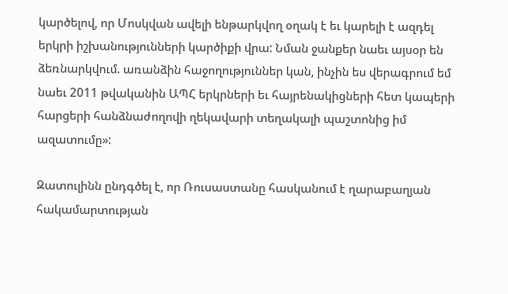կարծելով, որ Մոսկվան ավելի ենթարկվող օղակ է եւ կարելի է ազդել երկրի իշխանությունների կարծիքի վրա: Նման ջանքեր նաեւ այսօր են ձեռնարկվում. առանձին հաջողություններ կան, ինչին ես վերագրում եմ նաեւ 2011 թվականին ԱՊՀ երկրների եւ հայրենակիցների հետ կապերի հարցերի հանձնաժողովի ղեկավարի տեղակալի պաշտոնից իմ ազատումը»:

Զատուլինն ընդգծել է, որ Ռուսաստանը հասկանում է ղարաբաղյան հակամարտության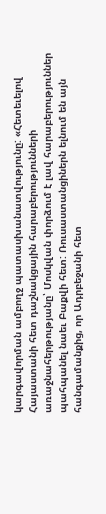կարգավորման ամբողջ պատասխանատվությունը: «Հետեւելով Հայաստանի հետ դաշնակցային հարաբերությունների առաջնահերթությանը՝ Մոսկվան փորձում է լավ հարաբերություններ պահպանել նաեւ Բաքվի հետ: Ռուսաստանցիներն ելնում են այն հանգամանքից, որ Ադրբեջանի հետ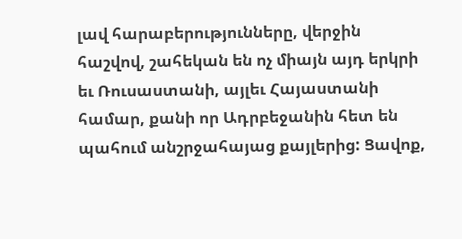լավ հարաբերությունները, վերջին հաշվով, շահեկան են ոչ միայն այդ երկրի եւ Ռուսաստանի, այլեւ Հայաստանի համար, քանի որ Ադրբեջանին հետ են պահում անշրջահայաց քայլերից: Ցավոք,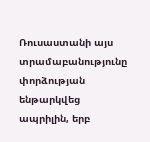Ռուսաստանի այս տրամաբանությունը փորձության ենթարկվեց ապրիլին, երբ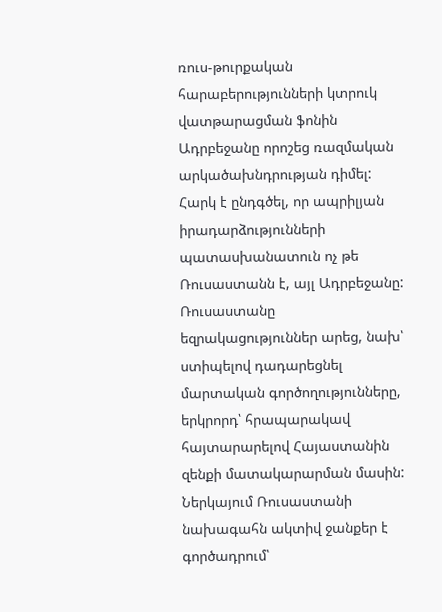ռուս-թուրքական հարաբերությունների կտրուկ վատթարացման ֆոնին Ադրբեջանը որոշեց ռազմական արկածախնդրության դիմել: Հարկ է ընդգծել, որ ապրիլյան իրադարձությունների պատասխանատուն ոչ թե Ռուսաստանն է, այլ Ադրբեջանը: Ռուսաստանը եզրակացություններ արեց, նախ՝ ստիպելով դադարեցնել մարտական գործողությունները, երկրորդ՝ հրապարակավ հայտարարելով Հայաստանին զենքի մատակարարման մասին: Ներկայում Ռուսաստանի նախագահն ակտիվ ջանքեր է գործադրում՝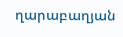ղարաբաղյան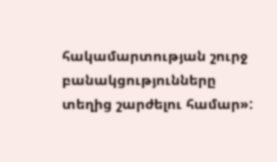հակամարտության շուրջ բանակցությունները տեղից շարժելու համար»: